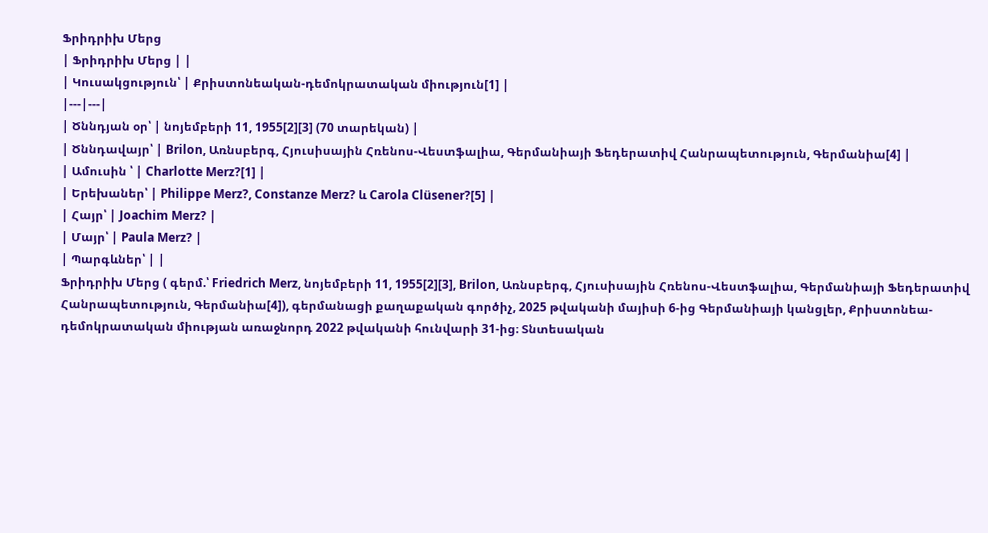Ֆրիդրիխ Մերց
| Ֆրիդրիխ Մերց | |
| Կուսակցություն՝ | Քրիստոնեական-դեմոկրատական միություն[1] |
|---|---|
| Ծննդյան օր՝ | նոյեմբերի 11, 1955[2][3] (70 տարեկան) |
| Ծննդավայր՝ | Brilon, Առնսբերգ, Հյուսիսային Հռենոս-Վեստֆալիա, Գերմանիայի Ֆեդերատիվ Հանրապետություն, Գերմանիա[4] |
| Ամուսին ՝ | Charlotte Merz?[1] |
| Երեխաներ՝ | Philippe Merz?, Constanze Merz? և Carola Clüsener?[5] |
| Հայր՝ | Joachim Merz? |
| Մայր՝ | Paula Merz? |
| Պարգևներ՝ | |
Ֆրիդրիխ Մերց ( գերմ.՝ Friedrich Merz, նոյեմբերի 11, 1955[2][3], Brilon, Առնսբերգ, Հյուսիսային Հռենոս-Վեստֆալիա, Գերմանիայի Ֆեդերատիվ Հանրապետություն, Գերմանիա[4]), գերմանացի քաղաքական գործիչ, 2025 թվականի մայիսի 6-ից Գերմանիայի կանցլեր, Քրիստոնեա-դեմոկրատական միության առաջնորդ 2022 թվականի հունվարի 31-ից։ Տնտեսական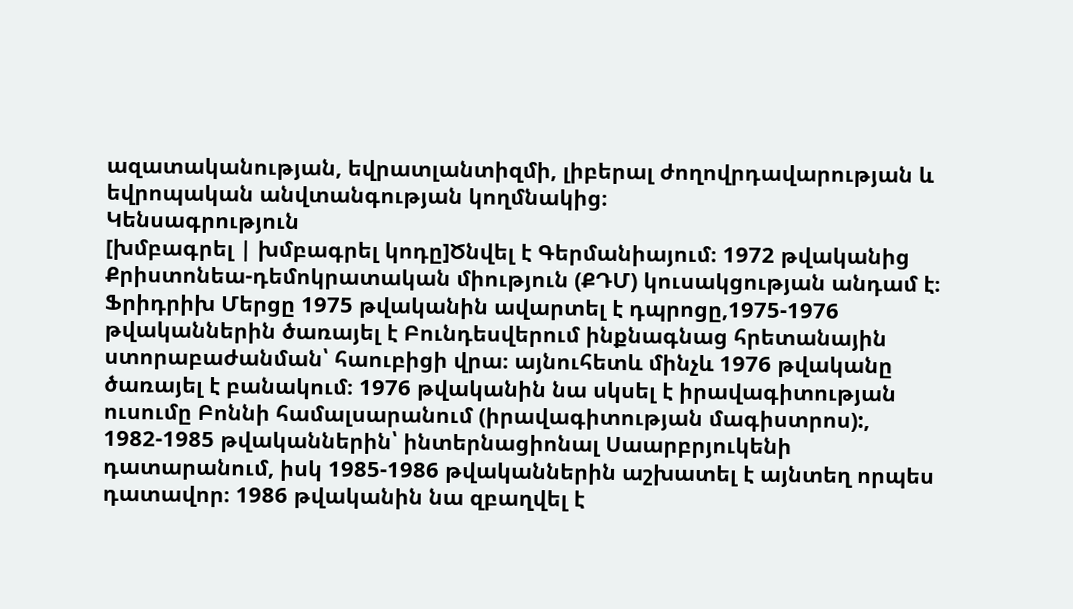ազատականության, եվրատլանտիզմի, լիբերալ ժողովրդավարության և եվրոպական անվտանգության կողմնակից։
Կենսագրություն
[խմբագրել | խմբագրել կոդը]Ծնվել է Գերմանիայում։ 1972 թվականից Քրիստոնեա-դեմոկրատական միություն (ՔԴՄ) կուսակցության անդամ է։ Ֆրիդրիխ Մերցը 1975 թվականին ավարտել է դպրոցը,1975-1976 թվականներին ծառայել է Բունդեսվերում ինքնագնաց հրետանային ստորաբաժանման՝ հաուբիցի վրա։ այնուհետև մինչև 1976 թվականը ծառայել է բանակում։ 1976 թվականին նա սկսել է իրավագիտության ուսումը Բոննի համալսարանում (իրավագիտության մագիստրոս):, 1982-1985 թվականներին՝ ինտերնացիոնալ Սաարբրյուկենի դատարանում, իսկ 1985-1986 թվականներին աշխատել է այնտեղ որպես դատավոր։ 1986 թվականին նա զբաղվել է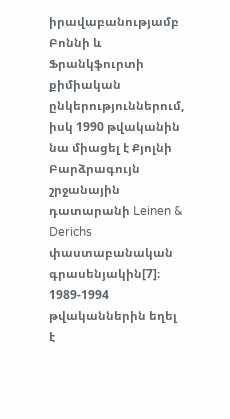իրավաբանությամբ Բոննի և Ֆրանկֆուրտի քիմիական ընկերություններում, իսկ 1990 թվականին նա միացել է Քյոլնի Բարձրագույն շրջանային դատարանի Leinen & Derichs փաստաբանական գրասենյակին[7]։ 1989-1994 թվականներին եղել է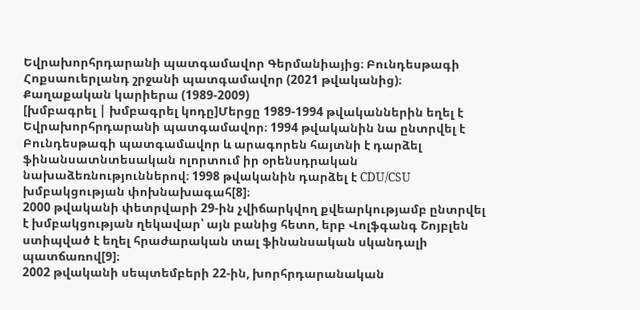Եվրախորհրդարանի պատգամավոր Գերմանիայից։ Բունդեսթագի Հոքսաուերլանդ շրջանի պատգամավոր (2021 թվականից)։
Քաղաքական կարիերա (1989-2009)
[խմբագրել | խմբագրել կոդը]Մերցը 1989-1994 թվականներին եղել է Եվրախորհրդարանի պատգամավոր։ 1994 թվականին նա ընտրվել է Բունդեսթագի պատգամավոր և արագորեն հայտնի է դարձել ֆինանսատնտեսական ոլորտում իր օրենսդրական նախաձեռնություններով։ 1998 թվականին դարձել է CDU/CSU խմբակցության փոխնախագահ[8]։
2000 թվականի փետրվարի 29-ին չվիճարկվող քվեարկությամբ ընտրվել է խմբակցության ղեկավար՝ այն բանից հետո, երբ Վոլֆգանգ Շոյբլեն ստիպված է եղել հրաժարական տալ ֆինանսական սկանդալի պատճառով[9]։
2002 թվականի սեպտեմբերի 22-ին, խորհրդարանական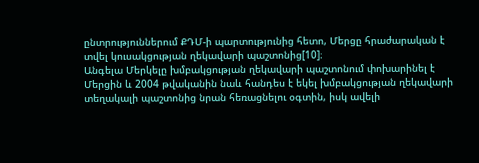ընտրություններում ՔԴՄ-ի պարտությունից հետո, Մերցը հրաժարական է տվել կուսակցության ղեկավարի պաշտոնից[10]։
Անգելա Մերկելը խմբակցության ղեկավարի պաշտոնում փոխարինել է Մերցին և 2004 թվականին նաև հանդես է եկել խմբակցության ղեկավարի տեղակալի պաշտոնից նրան հեռացնելու օգտին, իսկ ավելի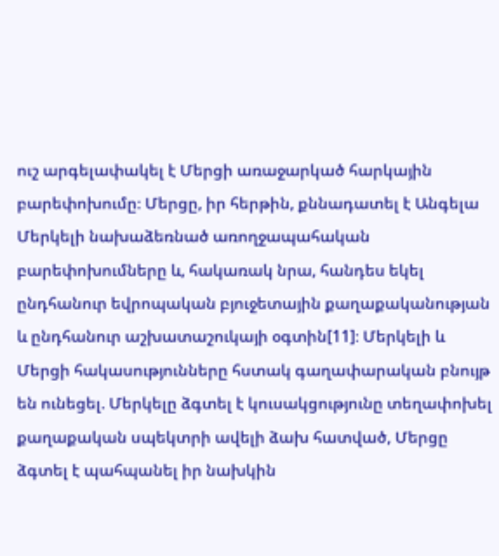ուշ արգելափակել է Մերցի առաջարկած հարկային բարեփոխումը։ Մերցը, իր հերթին, քննադատել է Անգելա Մերկելի նախաձեռնած առողջապահական բարեփոխումները և, հակառակ նրա, հանդես եկել ընդհանուր եվրոպական բյուջետային քաղաքականության և ընդհանուր աշխատաշուկայի օգտին[11]։ Մերկելի և Մերցի հակասությունները հստակ գաղափարական բնույթ են ունեցել. Մերկելը ձգտել է կուսակցությունը տեղափոխել քաղաքական սպեկտրի ավելի ձախ հատված, Մերցը ձգտել է պահպանել իր նախկին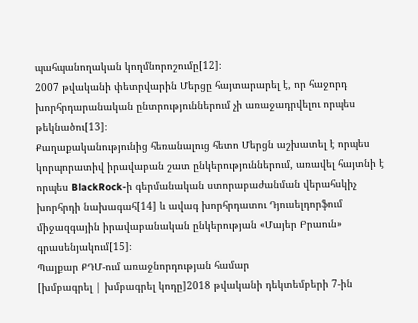պահպանողական կողմնորոշումը[12]։
2007 թվականի փետրվարին Մերցը հայտարարել է, որ հաջորդ խորհրդարանական ընտրություններում չի առաջադրվելու որպես թեկնածու[13]։
Քաղաքականությունից հեռանալուց հետո Մերցն աշխատել է որպես կորպորատիվ իրավաբան շատ ընկերություններում, առավել հայտնի է որպես BlackRock-ի գերմանական ստորաբաժանման վերահսկիչ խորհրդի նախագահ[14] և ավագ խորհրդատու Դյուսելդորֆում միջազգային իրավաբանական ընկերության «Մայեր Բրաուն» գրասենյակում[15]։
Պայքար ՔԴՄ-ում առաջնորդության համար
[խմբագրել | խմբագրել կոդը]2018 թվականի դեկտեմբերի 7-ին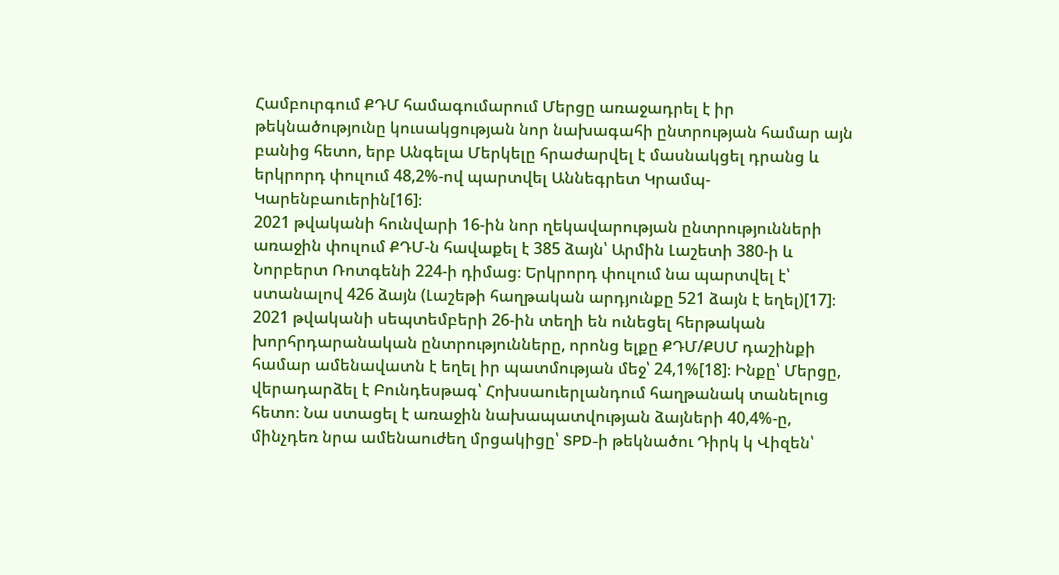Համբուրգում ՔԴՄ համագումարում Մերցը առաջադրել է իր թեկնածությունը կուսակցության նոր նախագահի ընտրության համար այն բանից հետո, երբ Անգելա Մերկելը հրաժարվել է մասնակցել դրանց և երկրորդ փուլում 48,2%-ով պարտվել Աննեգրետ Կրամպ-Կարենբաուերին[16]։
2021 թվականի հունվարի 16-ին նոր ղեկավարության ընտրությունների առաջին փուլում ՔԴՄ-ն հավաքել է 385 ձայն՝ Արմին Լաշետի 380-ի և Նորբերտ Ռոտգենի 224-ի դիմաց։ Երկրորդ փուլում նա պարտվել է՝ ստանալով 426 ձայն (Լաշեթի հաղթական արդյունքը 521 ձայն է եղել)[17]։
2021 թվականի սեպտեմբերի 26-ին տեղի են ունեցել հերթական խորհրդարանական ընտրությունները, որոնց ելքը ՔԴՄ/ՔՍՄ դաշինքի համար ամենավատն է եղել իր պատմության մեջ՝ 24,1%[18]։ Ինքը՝ Մերցը, վերադարձել է Բունդեսթագ՝ Հոխսաուերլանդում հաղթանակ տանելուց հետո։ Նա ստացել է առաջին նախապատվության ձայների 40,4%-ը, մինչդեռ նրա ամենաուժեղ մրցակիցը՝ SPD-ի թեկնածու Դիրկ կ Վիզեն՝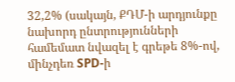32,2% (սակայն, ՔԴՄ-ի արդյունքը նախորդ ընտրությունների համեմատ նվազել է գրեթե 8%-ով, մինչդեռ SPD-ի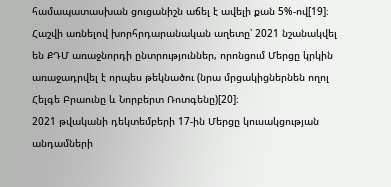համապատասխան ցուցանիշն աճել է ավելի քան 5%-ով[19]։
Հաշվի առնելով խորհրդարանական աղետը՝ 2021 նշանակվել են ՔԴՄ առաջնորդի ընտրություններ, որոնցում Մերցը կրկին առաջադրվել է որպես թեկնածու (նրա մրցակիցներնեն ողոլ Հելգե Բրաունը և Նորբերտ Ռոտգենը)[20]։
2021 թվականի դեկտեմբերի 17-ին Մերցը կուսակցության անդամների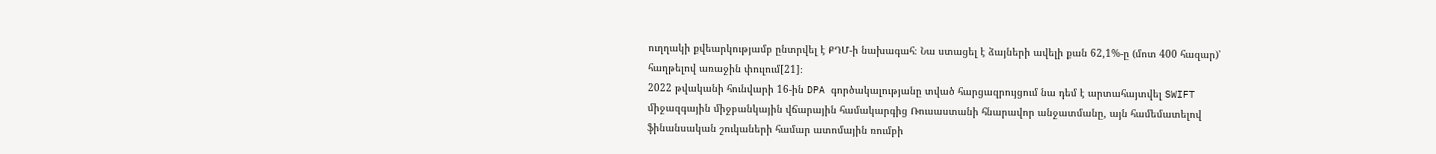ուղղակի քվեարկությամբ ընտրվել է ՔԴՄ-ի նախագահ։ Նա ստացել է ձայների ավելի քան 62,1%-ը (մոտ 400 հազար)՝ հաղթելով առաջին փուլում[21]։
2022 թվականի հունվարի 16-ին DPA գործակալությանը տված հարցազրույցում նա դեմ է արտահայտվել SWIFT միջազգային միջբանկային վճարային համակարգից Ռուսաստանի հնարավոր անջատմանը, այն համեմատելով ֆինանսական շուկաների համար ատոմային ռումբի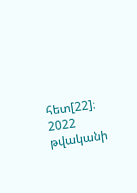հետ[22]։
2022 թվականի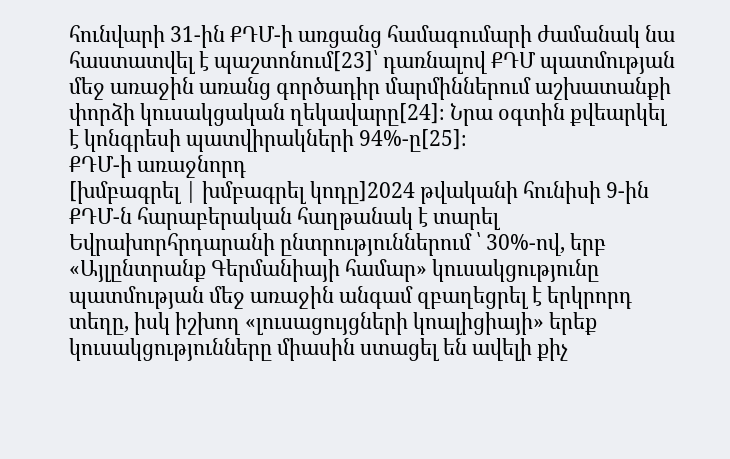հունվարի 31-ին ՔԴՄ-ի առցանց համագումարի ժամանակ նա հաստատվել է պաշտոնում[23]՝ դառնալով ՔԴՄ պատմության մեջ առաջին առանց գործադիր մարմիններում աշխատանքի փորձի կուսակցական ղեկավարը[24]։ Նրա օգտին քվեարկել է կոնգրեսի պատվիրակների 94%-ը[25]։
ՔԴՄ-ի առաջնորդ
[խմբագրել | խմբագրել կոդը]2024 թվականի հունիսի 9-ին ՔԴՄ-ն հարաբերական հաղթանակ է տարել Եվրախորհրդարանի ընտրություններում ՝ 30%-ով, երբ «Այլընտրանք Գերմանիայի համար» կուսակցությունը պատմության մեջ առաջին անգամ զբաղեցրել է երկրորդ տեղը, իսկ իշխող «լուսացույցների կոալիցիայի» երեք կուսակցությունները միասին ստացել են ավելի քիչ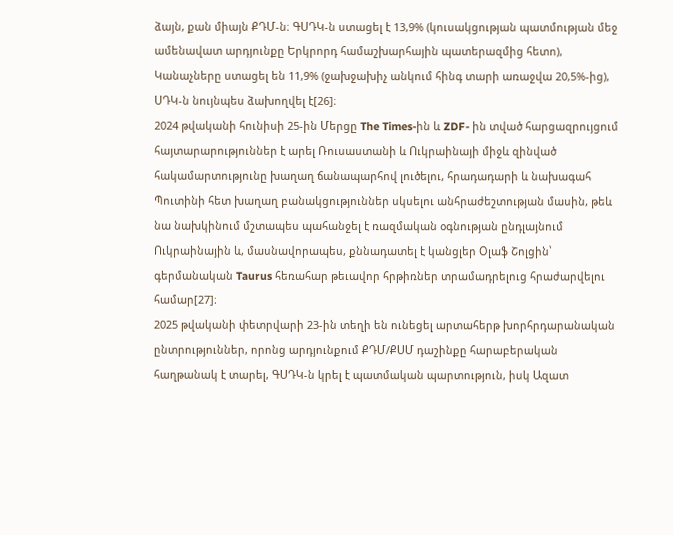ձայն, քան միայն ՔԴՄ-ն։ ԳՍԴԿ-ն ստացել է 13,9% (կուսակցության պատմության մեջ ամենավատ արդյունքը Երկրորդ համաշխարհային պատերազմից հետո), Կանաչները ստացել են 11,9% (ջախջախիչ անկում հինգ տարի առաջվա 20,5%-ից), ՍԴԿ-ն նույնպես ձախողվել է[26]։
2024 թվականի հունիսի 25-ին Մերցը The Times-ին և ZDF- ին տված հարցազրույցում հայտարարություններ է արել Ռուսաստանի և Ուկրաինայի միջև զինված հակամարտությունը խաղաղ ճանապարհով լուծելու, հրադադարի և նախագահ Պուտինի հետ խաղաղ բանակցություններ սկսելու անհրաժեշտության մասին, թեև նա նախկինում մշտապես պահանջել է ռազմական օգնության ընդլայնում Ուկրաինային և, մասնավորապես, քննադատել է կանցլեր Օլաֆ Շոլցին՝ գերմանական Taurus հեռահար թեւավոր հրթիռներ տրամադրելուց հրաժարվելու համար[27]։
2025 թվականի փետրվարի 23-ին տեղի են ունեցել արտահերթ խորհրդարանական ընտրություններ, որոնց արդյունքում ՔԴՄ/ՔՍՄ դաշինքը հարաբերական հաղթանակ է տարել, ԳՍԴԿ-ն կրել է պատմական պարտություն, իսկ Ազատ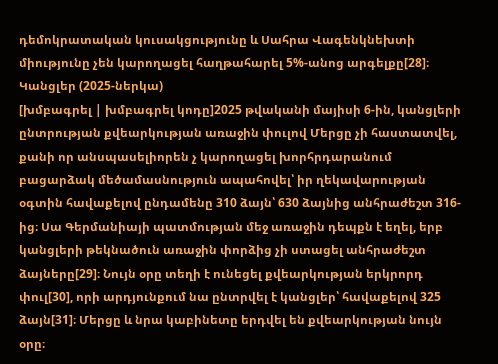դեմոկրատական կուսակցությունը և Սահրա Վագենկնեխտի միությունը չեն կարողացել հաղթահարել 5%-անոց արգելքը[28]։
Կանցլեր (2025-ներկա)
[խմբագրել | խմբագրել կոդը]2025 թվականի մայիսի 6-ին, կանցլերի ընտրության քվեարկության առաջին փուլով Մերցը չի հաստատվել, քանի որ անսպասելիորեն չ կարողացել խորհրդարանում բացարձակ մեծամասնություն ապահովել՝ իր ղեկավարության օգտին հավաքելով ընդամենը 310 ձայն՝ 630 ձայնից անհրաժեշտ 316-ից։ Սա Գերմանիայի պատմության մեջ առաջին դեպքն է եղել, երբ կանցլերի թեկնածուն առաջին փորձից չի ստացել անհրաժեշտ ձայները[29]։ Նույն օրը տեղի է ունեցել քվեարկության երկրորդ փուլ[30], որի արդյունքում նա ընտրվել է կանցլեր՝ հավաքելով 325 ձայն[31]։ Մերցը և նրա կաբինետը երդվել են քվեարկության նույն օրը։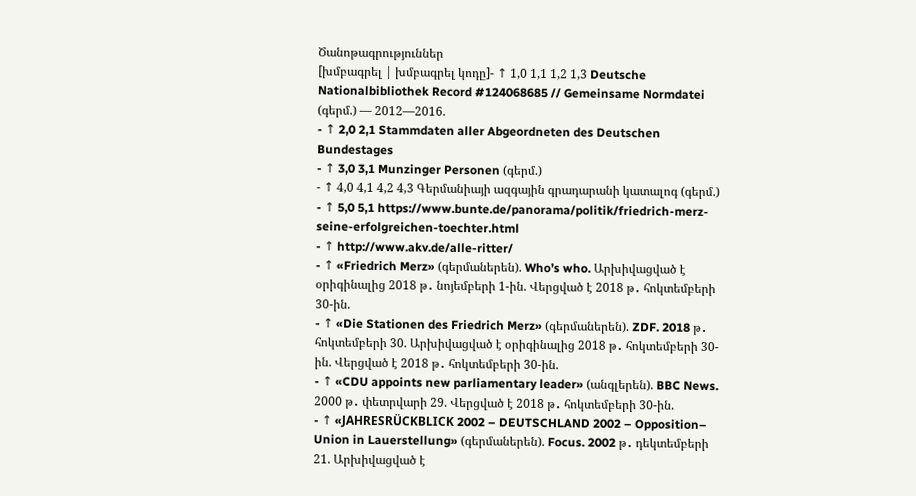Ծանոթագրություններ
[խմբագրել | խմբագրել կոդը]- ↑ 1,0 1,1 1,2 1,3 Deutsche Nationalbibliothek Record #124068685 // Gemeinsame Normdatei (գերմ.) — 2012—2016.
- ↑ 2,0 2,1 Stammdaten aller Abgeordneten des Deutschen Bundestages
- ↑ 3,0 3,1 Munzinger Personen (գերմ.)
- ↑ 4,0 4,1 4,2 4,3 Գերմանիայի ազգային գրադարանի կատալոգ (գերմ.)
- ↑ 5,0 5,1 https://www.bunte.de/panorama/politik/friedrich-merz-seine-erfolgreichen-toechter.html
- ↑ http://www.akv.de/alle-ritter/
- ↑ «Friedrich Merz» (գերմաներեն). Who’s who. Արխիվացված է օրիգինալից 2018 թ․ նոյեմբերի 1-ին. Վերցված է 2018 թ․ հոկտեմբերի 30-ին.
- ↑ «Die Stationen des Friedrich Merz» (գերմաներեն). ZDF. 2018 թ․ հոկտեմբերի 30. Արխիվացված է օրիգինալից 2018 թ․ հոկտեմբերի 30-ին. Վերցված է 2018 թ․ հոկտեմբերի 30-ին.
- ↑ «CDU appoints new parliamentary leader» (անգլերեն). BBC News. 2000 թ․ փետրվարի 29. Վերցված է 2018 թ․ հոկտեմբերի 30-ին.
- ↑ «JAHRESRÜCKBLICK 2002 – DEUTSCHLAND 2002 – Opposition– Union in Lauerstellung» (գերմաներեն). Focus. 2002 թ․ դեկտեմբերի 21. Արխիվացված է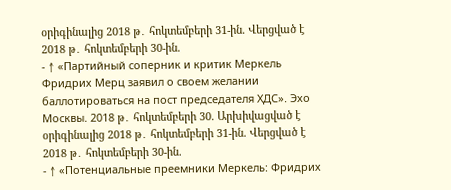օրիգինալից 2018 թ․ հոկտեմբերի 31-ին. Վերցված է 2018 թ․ հոկտեմբերի 30-ին.
- ↑ «Партийный соперник и критик Меркель Фридрих Мерц заявил о своем желании баллотироваться на пост председателя ХДС». Эхо Москвы. 2018 թ․ հոկտեմբերի 30. Արխիվացված է օրիգինալից 2018 թ․ հոկտեմբերի 31-ին. Վերցված է 2018 թ․ հոկտեմբերի 30-ին.
- ↑ «Потенциальные преемники Меркель: Фридрих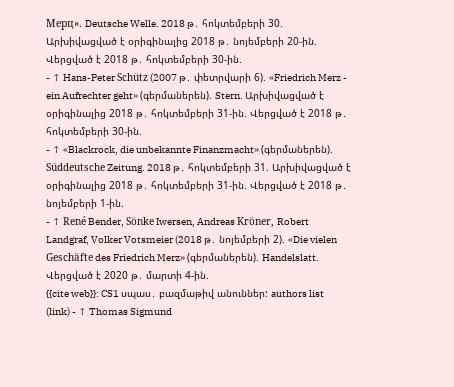Мерц». Deutsche Welle. 2018 թ․ հոկտեմբերի 30. Արխիվացված է օրիգինալից 2018 թ․ նոյեմբերի 20-ին. Վերցված է 2018 թ․ հոկտեմբերի 30-ին.
- ↑ Hans-Peter Schütz (2007 թ․ փետրվարի 6). «Friedrich Merz - ein Aufrechter geht» (գերմաներեն). Stern. Արխիվացված է օրիգինալից 2018 թ․ հոկտեմբերի 31-ին. Վերցված է 2018 թ․ հոկտեմբերի 30-ին.
- ↑ «Blackrock, die unbekannte Finanzmacht» (գերմաներեն). Süddeutsche Zeitung. 2018 թ․ հոկտեմբերի 31. Արխիվացված է օրիգինալից 2018 թ․ հոկտեմբերի 31-ին. Վերցված է 2018 թ․ նոյեմբերի 1-ին.
- ↑ René Bender, Sönke Iwersen, Andreas Kröner, Robert Landgraf, Volker Votsmeier (2018 թ․ նոյեմբերի 2). «Die vielen Geschäfte des Friedrich Merz» (գերմաներեն). Handelslatt. Վերցված է 2020 թ․ մարտի 4-ին.
{{cite web}}: CS1 սպաս․ բազմաթիվ անուններ: authors list (link) - ↑ Thomas Sigmund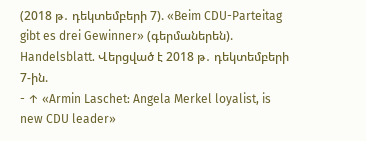(2018 թ․ դեկտեմբերի 7). «Beim CDU-Parteitag gibt es drei Gewinner» (գերմաներեն). Handelsblatt. Վերցված է 2018 թ․ դեկտեմբերի 7-ին.
- ↑ «Armin Laschet: Angela Merkel loyalist, is new CDU leader»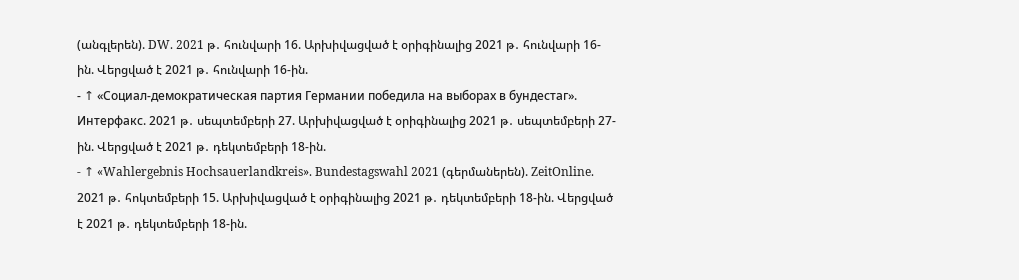(անգլերեն). DW. 2021 թ․ հունվարի 16. Արխիվացված է օրիգինալից 2021 թ․ հունվարի 16-ին. Վերցված է 2021 թ․ հունվարի 16-ին.
- ↑ «Социал-демократическая партия Германии победила на выборах в бундестаг». Интерфакс. 2021 թ․ սեպտեմբերի 27. Արխիվացված է օրիգինալից 2021 թ․ սեպտեմբերի 27-ին. Վերցված է 2021 թ․ դեկտեմբերի 18-ին.
- ↑ «Wahlergebnis Hochsauerlandkreis». Bundestagswahl 2021 (գերմաներեն). ZeitOnline. 2021 թ․ հոկտեմբերի 15. Արխիվացված է օրիգինալից 2021 թ․ դեկտեմբերի 18-ին. Վերցված է 2021 թ․ դեկտեմբերի 18-ին.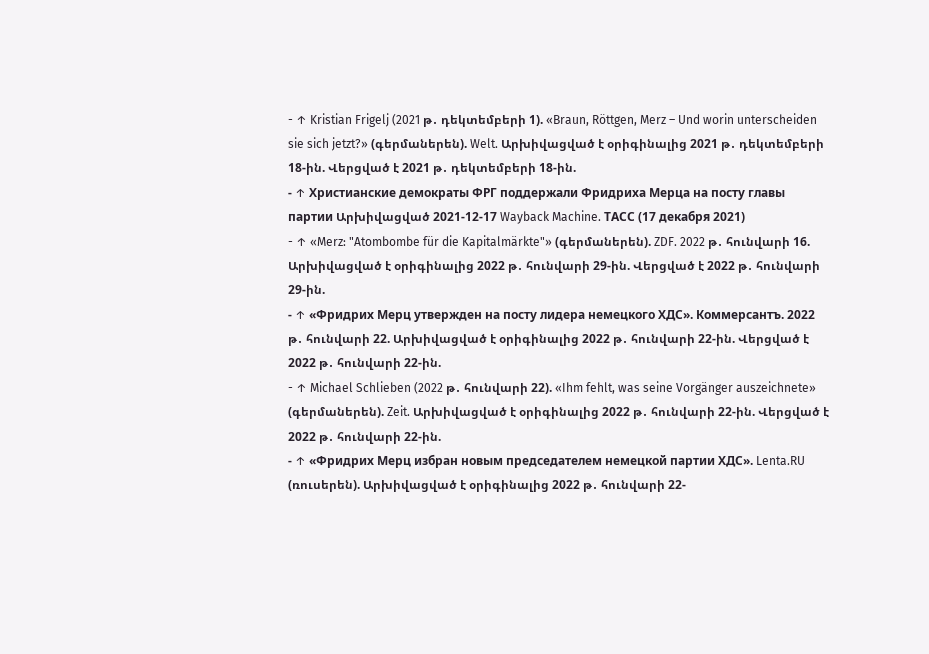- ↑ Kristian Frigelj (2021 թ․ դեկտեմբերի 1). «Braun, Röttgen, Merz – Und worin unterscheiden sie sich jetzt?» (գերմաներեն). Welt. Արխիվացված է օրիգինալից 2021 թ․ դեկտեմբերի 18-ին. Վերցված է 2021 թ․ դեկտեմբերի 18-ին.
- ↑ Христианские демократы ФРГ поддержали Фридриха Мерца на посту главы партии Արխիվացված 2021-12-17 Wayback Machine. ТАСС (17 декабря 2021)
- ↑ «Merz: "Atombombe für die Kapitalmärkte"» (գերմաներեն). ZDF. 2022 թ․ հունվարի 16. Արխիվացված է օրիգինալից 2022 թ․ հունվարի 29-ին. Վերցված է 2022 թ․ հունվարի 29-ին.
- ↑ «Фридрих Мерц утвержден на посту лидера немецкого ХДС». Коммерсантъ. 2022 թ․ հունվարի 22. Արխիվացված է օրիգինալից 2022 թ․ հունվարի 22-ին. Վերցված է 2022 թ․ հունվարի 22-ին.
- ↑ Michael Schlieben (2022 թ․ հունվարի 22). «Ihm fehlt, was seine Vorgänger auszeichnete» (գերմաներեն). Zeit. Արխիվացված է օրիգինալից 2022 թ․ հունվարի 22-ին. Վերցված է 2022 թ․ հունվարի 22-ին.
- ↑ «Фридрих Мерц избран новым председателем немецкой партии ХДС». Lenta.RU (ռուսերեն). Արխիվացված է օրիգինալից 2022 թ․ հունվարի 22-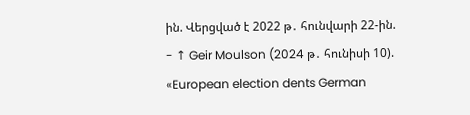ին. Վերցված է 2022 թ․ հունվարի 22-ին.
- ↑ Geir Moulson (2024 թ․ հունիսի 10). «European election dents German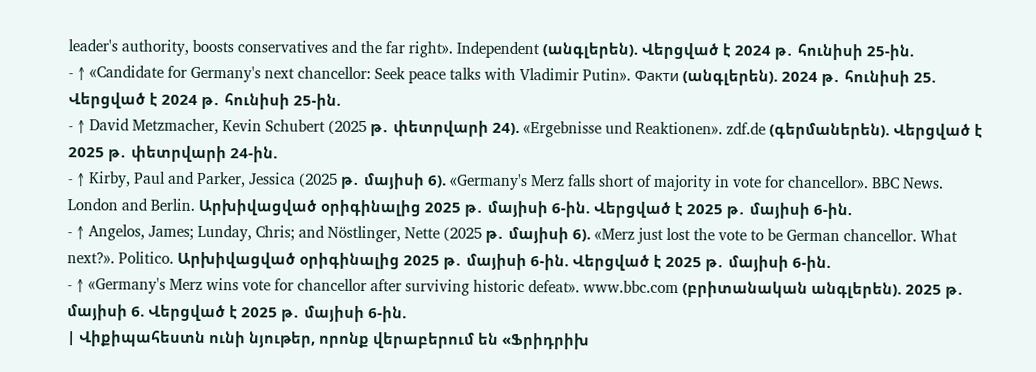leader's authority, boosts conservatives and the far right». Independent (անգլերեն). Վերցված է 2024 թ․ հունիսի 25-ին.
- ↑ «Candidate for Germany's next chancellor: Seek peace talks with Vladimir Putin». Факти (անգլերեն). 2024 թ․ հունիսի 25. Վերցված է 2024 թ․ հունիսի 25-ին.
- ↑ David Metzmacher, Kevin Schubert (2025 թ․ փետրվարի 24). «Ergebnisse und Reaktionen». zdf.de (գերմաներեն). Վերցված է 2025 թ․ փետրվարի 24-ին.
- ↑ Kirby, Paul and Parker, Jessica (2025 թ․ մայիսի 6). «Germany's Merz falls short of majority in vote for chancellor». BBC News. London and Berlin. Արխիվացված օրիգինալից 2025 թ․ մայիսի 6-ին. Վերցված է 2025 թ․ մայիսի 6-ին.
- ↑ Angelos, James; Lunday, Chris; and Nöstlinger, Nette (2025 թ․ մայիսի 6). «Merz just lost the vote to be German chancellor. What next?». Politico. Արխիվացված օրիգինալից 2025 թ․ մայիսի 6-ին. Վերցված է 2025 թ․ մայիսի 6-ին.
- ↑ «Germany's Merz wins vote for chancellor after surviving historic defeat». www.bbc.com (բրիտանական անգլերեն). 2025 թ․ մայիսի 6. Վերցված է 2025 թ․ մայիսի 6-ին.
| Վիքիպահեստն ունի նյութեր, որոնք վերաբերում են «Ֆրիդրիխ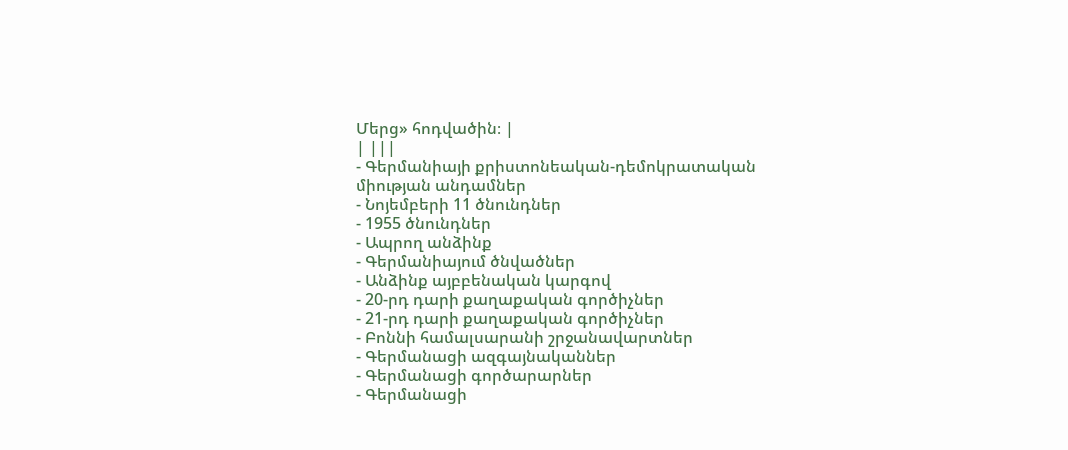Մերց» հոդվածին։ |
| |||
- Գերմանիայի քրիստոնեական-դեմոկրատական միության անդամներ
- Նոյեմբերի 11 ծնունդներ
- 1955 ծնունդներ
- Ապրող անձինք
- Գերմանիայում ծնվածներ
- Անձինք այբբենական կարգով
- 20-րդ դարի քաղաքական գործիչներ
- 21-րդ դարի քաղաքական գործիչներ
- Բոննի համալսարանի շրջանավարտներ
- Գերմանացի ազգայնականներ
- Գերմանացի գործարարներ
- Գերմանացի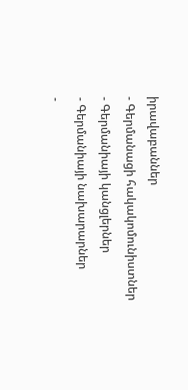իրավաբաններ
- Գերմանացի հակակոմունիստներ
- Գերմանիայի կանցլերներ
- Գերմանիայի նախարարներ
-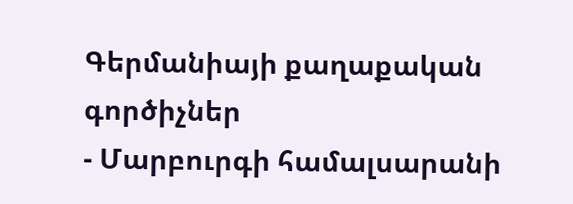Գերմանիայի քաղաքական գործիչներ
- Մարբուրգի համալսարանի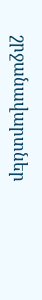շրջանավարտներ